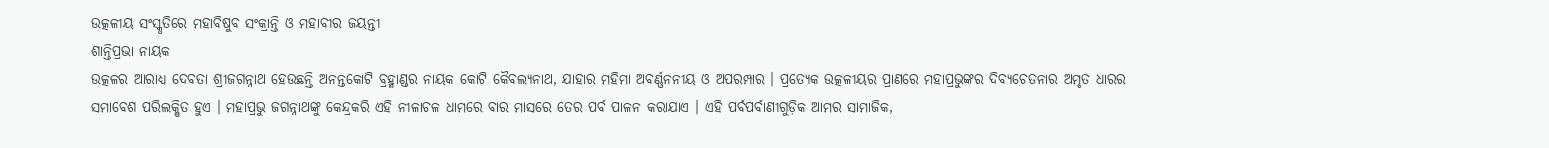ଉତ୍କଳୀୟ ସଂସ୍କୃତିରେ ମହାବିଷୁବ ସଂକ୍ରାନ୍ତି ଓ ମହାବୀର ଜୟନ୍ତୀ
ଶାନ୍ତିପ୍ରଭା ନାୟକ
ଉତ୍କଳର ଆରାଧ୍ୟ ଦେବତା ଶ୍ରୀଜଗନ୍ନାଥ ହେଉଛନ୍ତି ଅନନ୍ତକୋଟି ବ୍ରହ୍ମାଣ୍ଡର ନାୟକ କୋଟି କୈବଲ୍ୟନାଥ, ଯାହାର ମହିମା ଅବର୍ଣ୍ଣନନୀୟ ଓ ଅପରମ୍ପାର । ପ୍ରତ୍ୟେକ ଉତ୍କଳୀୟର ପ୍ରାଣରେ ମହାପ୍ରଭୁଙ୍କର ଦିବ୍ୟଚେତନାର ଅମୃତ ଧାରର ସମାବେଶ ପରିଲକ୍ଷିତ ହୁଏ । ମହାପ୍ରଭୁ ଜଗନ୍ନାଥଙ୍କୁ କେନ୍ଦ୍ରକରି ଏହି ନୀଳାଚଳ ଧାମରେ ବାର ମାସରେ ତେର ପର୍ବ ପାଳନ କରାଯାଏ । ଏହି ପର୍ବପର୍ବାଣୀଗୁଡ଼ିକ ଆମର ସାମାଜିକ,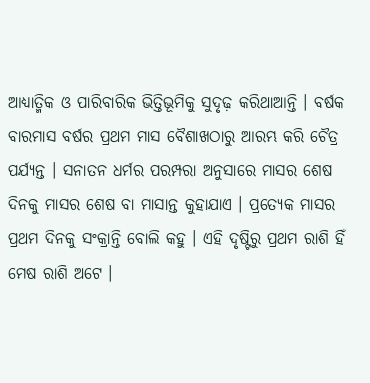ଆଧ୍ୟାତ୍ମିକ ଓ ପାରିବାରିକ ଭିତ୍ତିଭୂମିକୁ ସୁଦୃଢ଼ କରିଥାଆନ୍ତି । ବର୍ଷକ ବାରମାସ ବର୍ଷର ପ୍ରଥମ ମାସ ବୈଶାଖଠାରୁ ଆରମ୍ଭ କରି ଚୈତ୍ର ପର୍ଯ୍ୟନ୍ତ । ସନାତନ ଧର୍ମର ପରମ୍ପରା ଅନୁସାରେ ମାସର ଶେଷ ଦିନକୁ ମାସର ଶେଷ ବା ମାସାନ୍ତ କୁହାଯାଏ । ପ୍ରତ୍ୟେକ ମାସର ପ୍ରଥମ ଦିନକୁ ସଂକ୍ରାନ୍ତି ବୋଲି କହୁ । ଏହି ଦୃଷ୍ଟିରୁ ପ୍ରଥମ ରାଶି ହିଁ ମେଷ ରାଶି ଅଟେ ।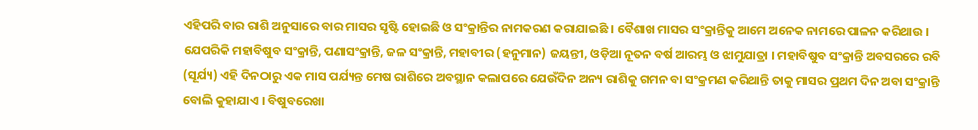ଏହିପରି ବାର ରାଶି ଅନୁସାରେ ବାର ମାସର ସୃଷ୍ଟି ହୋଇଛି ଓ ସଂକ୍ରାନ୍ତିର ନାମକରଣ କରାଯାଇଛି । ବୈଶାଖ ମାସର ସଂକ୍ରାନ୍ତିକୁ ଆମେ ଅନେକ ନାମରେ ପାଳନ କରିଥାଉ । ଯେପରିକି ମହାବିଷୁବ ସଂକ୍ରାନ୍ତି, ପଣାସଂକ୍ରାନ୍ତି, ଜଳ ସଂକ୍ରାନ୍ତି, ମହାବୀର (ହନୁମାନ) ଜୟନ୍ତୀ, ଓଡ଼ିଆ ନୂତନ ବର୍ଷ ଆରମ୍ଭ ଓ ଝାମୁଯାତ୍ରା । ମହାବିଷୁବ ସଂକ୍ରାନ୍ତି ଅବସରରେ ରବି (ସୂର୍ଯ୍ୟ) ଏହି ଦିନଠାରୁ ଏକ ମାସ ପର୍ଯ୍ୟନ୍ତ ମେଷ ରାଶିରେ ଅବସ୍ଥାନ କଲାପରେ ଯେଉଁଦିନ ଅନ୍ୟ ରାଶିକୁ ଗମନ ବା ସଂକ୍ରମଣ କରିଥାନ୍ତି ତାକୁ ମାସର ପ୍ରଥମ ଦିନ ଅବା ସଂକ୍ରାନ୍ତି ବୋଲି କୁହାଯାଏ । ବିଷୁବରେଖା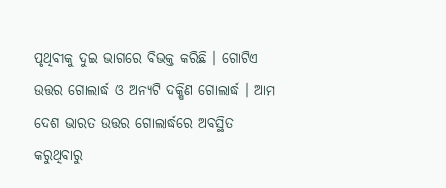ପୃଥିବୀକୁ ଦୁଇ ଭାଗରେ ବିଭକ୍ତ କରିଛି । ଗୋଟିଏ ଉତ୍ତର ଗୋଲାର୍ଦ୍ଧ ଓ ଅନ୍ୟଟି ଦକ୍ଷିଣ ଗୋଲାର୍ଦ୍ଧ । ଆମ ଦେଶ ଭାରତ ଉତ୍ତର ଗୋଲାର୍ଦ୍ଧରେ ଅବସ୍ଥିତ କରୁଥିବାରୁ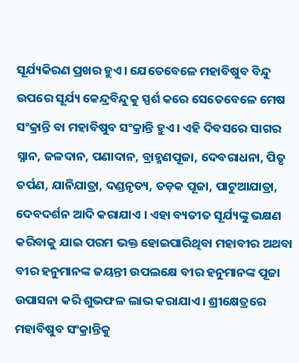ସୂର୍ଯ୍ୟକିରଣ ପ୍ରଖର ହୁଏ । ଯେତେବେଳେ ମହାବିଷୁବ ବିନ୍ଦୁ ଉପରେ ସୂର୍ଯ୍ୟ କେନ୍ଦ୍ରବିନ୍ଦୁକୁ ସ୍ପର୍ଶ କରେ ସେତେବେଳେ ମେଷ ସଂକ୍ରାନ୍ତି ବା ମହାବିଷୁବ ସଂକ୍ରାନ୍ତି ହୁଏ । ଏହି ଦିବସରେ ସାଗର ସ୍ନାନ, ଜଳଦାନ, ପଣାଦାନ, ବ୍ରାହ୍ମଣପୂଜା, ଦେବରାଧନା, ପିତୃ ତର୍ପଣ, ଯାନିଯାତ୍ରା, ଦଣ୍ଡନୃତ୍ୟ, ତଡ଼କ ପୂଜା, ପାଟୁଆଯାତ୍ରା, ଦେବଦର୍ଶନ ଆଦି କରାଯାଏ । ଏହା ବ୍ୟତୀତ ସୂର୍ଯ୍ୟଙ୍କୁ ଭକ୍ଷଣ କରିବାକୁ ଯାଇ ପରମ ଭକ୍ତ ହୋଇପାରିଥିବା ମହାବୀର ଅଥବା ବୀର ହନୁମାନଙ୍କ ଜୟନ୍ତୀ ଉପଲକ୍ଷେ ବୀର ହନୁମାନଙ୍କ ପୂଜା ଉପାସନା କରି ଶୁଭଫଳ ଲାଭ କରାଯାଏ । ଶ୍ରୀକ୍ଷେତ୍ରରେ ମହାବିଷୁବ ସଂକ୍ରାନ୍ତିକୁ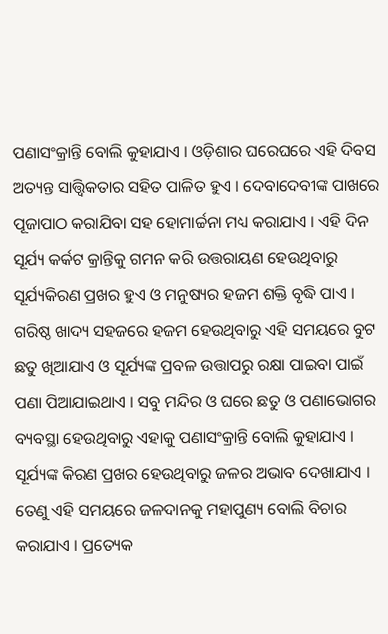ପଣାସଂକ୍ରାନ୍ତି ବୋଲି କୁହାଯାଏ । ଓଡ଼ିଶାର ଘରେଘରେ ଏହି ଦିବସ ଅତ୍ୟନ୍ତ ସାତ୍ତ୍ୱିକତାର ସହିତ ପାଳିତ ହୁଏ । ଦେବାଦେବୀଙ୍କ ପାଖରେ ପୂଜାପାଠ କରାଯିବା ସହ ହୋମାର୍ଚ୍ଚନା ମଧ୍ୟ କରାଯାଏ । ଏହି ଦିନ ସୂର୍ଯ୍ୟ କର୍କଟ କ୍ରାନ୍ତିକୁ ଗମନ କରି ଉତ୍ତରାୟଣ ହେଉଥିବାରୁ ସୂର୍ଯ୍ୟକିରଣ ପ୍ରଖର ହୁଏ ଓ ମନୁଷ୍ୟର ହଜମ ଶକ୍ତି ବୃଦ୍ଧି ପାଏ । ଗରିଷ୍ଠ ଖାଦ୍ୟ ସହଜରେ ହଜମ ହେଉଥିବାରୁ ଏହି ସମୟରେ ବୁଟ ଛତୁ ଖିଆଯାଏ ଓ ସୂର୍ଯ୍ୟଙ୍କ ପ୍ରବଳ ଉତ୍ତାପରୁ ରକ୍ଷା ପାଇବା ପାଇଁ ପଣା ପିଆଯାଇଥାଏ । ସବୁ ମନ୍ଦିର ଓ ଘରେ ଛତୁ ଓ ପଣାଭୋଗର ବ୍ୟବସ୍ଥା ହେଉଥିବାରୁ ଏହାକୁ ପଣାସଂକ୍ରାନ୍ତି ବୋଲି କୁହାଯାଏ । ସୂର୍ଯ୍ୟଙ୍କ କିରଣ ପ୍ରଖର ହେଉଥିବାରୁ ଜଳର ଅଭାବ ଦେଖାଯାଏ । ତେଣୁ ଏହି ସମୟରେ ଜଳଦାନକୁ ମହାପୁଣ୍ୟ ବୋଲି ବିଚାର କରାଯାଏ । ପ୍ରତ୍ୟେକ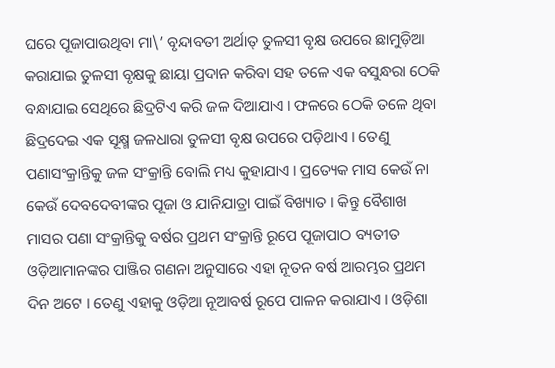ଘରେ ପୂଜାପାଉଥିବା ମା\’ ବୃନ୍ଦାବତୀ ଅର୍ଥାତ୍ ତୁଳସୀ ବୃକ୍ଷ ଉପରେ ଛାମୁଡ଼ିଆ କରାଯାଇ ତୁଳସୀ ବୃକ୍ଷକୁ ଛାୟା ପ୍ରଦାନ କରିବା ସହ ତଳେ ଏକ ବସୁନ୍ଧରା ଠେକି ବନ୍ଧାଯାଇ ସେଥିରେ ଛିଦ୍ରଟିଏ କରି ଜଳ ଦିଆଯାଏ । ଫଳରେ ଠେକି ତଳେ ଥିବା ଛିଦ୍ରଦେଇ ଏକ ସୂକ୍ଷ୍ମ ଜଳଧାରା ତୁଳସୀ ବୃକ୍ଷ ଉପରେ ପଡ଼ିଥାଏ । ତେଣୁ ପଣାସଂକ୍ରାନ୍ତିକୁ ଜଳ ସଂକ୍ରାନ୍ତି ବୋଲି ମଧ୍ୟ କୁହାଯାଏ । ପ୍ରତ୍ୟେକ ମାସ କେଉଁ ନା କେଉଁ ଦେବଦେବୀଙ୍କର ପୂଜା ଓ ଯାନିଯାତ୍ରା ପାଇଁ ବିଖ୍ୟାତ । କିନ୍ତୁ ବୈଶାଖ ମାସର ପଣା ସଂକ୍ରାନ୍ତିକୁ ବର୍ଷର ପ୍ରଥମ ସଂକ୍ରାନ୍ତି ରୂପେ ପୂଜାପାଠ ବ୍ୟତୀତ ଓଡ଼ିଆମାନଙ୍କର ପାଞ୍ଜିର ଗଣନା ଅନୁସାରେ ଏହା ନୂତନ ବର୍ଷ ଆରମ୍ଭର ପ୍ରଥମ ଦିନ ଅଟେ । ତେଣୁ ଏହାକୁ ଓଡ଼ିଆ ନୂଆବର୍ଷ ରୂପେ ପାଳନ କରାଯାଏ । ଓଡ଼ିଶା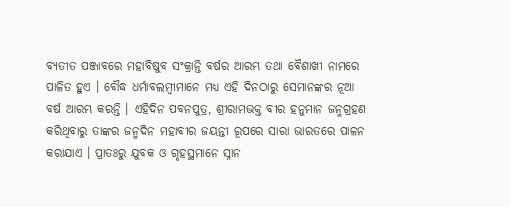ବ୍ୟତୀତ ପଞ୍ଜାବରେ ମହାବିଷୁବ ସଂକ୍ରାନ୍ତି ବର୍ଷର ଆରମ୍ଭ ତଥା ବୈଶାଖୀ ନାମରେ ପାଳିତ ହୁଏ । ବୌଦ୍ଧ ଧର୍ମାବଲମ୍ବୀମାନେ ମଧ୍ୟ ଏହି ଦିନଠାରୁ ସେମାନଙ୍କର ନୂଆ ବର୍ଷ ଆରମ୍ଭ କରନ୍ତି । ଏହିଦିନ ପବନପୁତ୍ର, ଶ୍ରୀରାମଭକ୍ତ ବୀର ହନୁମାନ ଜନ୍ମଗ୍ରହଣ କରିଥିବାରୁ ତାଙ୍କର ଜନ୍ମଦିନ ମହାବୀର ଜୟନ୍ତୀ ରୂପରେ ସାରା ଭାରତରେ ପାଳନ କରାଯାଏ । ପ୍ରାତଃରୁ ଯୁବକ ଓ ଗୃହସ୍ଥମାନେ ସ୍ନାନ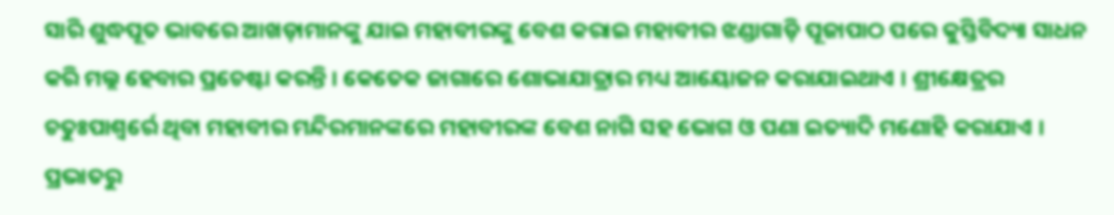ସାରି ଶୁଦ୍ଧପୂତ ଭାବରେ ଆଖଡ଼ାମାନଙ୍କୁ ଯାଇ ମହାବୀରଙ୍କୁ ବେଶ କରାଇ ମହାବୀର ଝଣ୍ଡାଗାଡ଼ି ପୂଜାପାଠ ପରେ କୁସ୍ତିବିଦ୍ୟା ସାଧନ କରି ମଲ୍ଲ ହେବାର ପ୍ରଚେଷ୍ଟା କରନ୍ତି । କେତେକ ଜାଗାରେ ଶୋଭାଯାତ୍ରାର ମଧ୍ୟ ଆୟୋଜନ କରାଯାଇଥାଏ । ଶ୍ରୀକ୍ଷେତ୍ରର ଚତୁଃପାଶ୍ୱର୍ରେ ଥିବା ମହାବୀର ମନ୍ଦିରମାନଙ୍କରେ ମହାବୀରଙ୍କ ବେଶ ନାଗି ସହ ଭୋଗ ଓ ପଣା ଇତ୍ୟାଦି ମଣୋହି କରାଯାଏ । ପ୍ରଭାତରୁ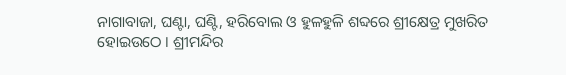ନାଗାବାଜା, ଘଣ୍ଟା, ଘଣ୍ଟି, ହରିବୋଲ ଓ ହୁଳହୁଳି ଶବ୍ଦରେ ଶ୍ରୀକ୍ଷେତ୍ର ମୁଖରିତ ହୋଇଉଠେ । ଶ୍ରୀମନ୍ଦିର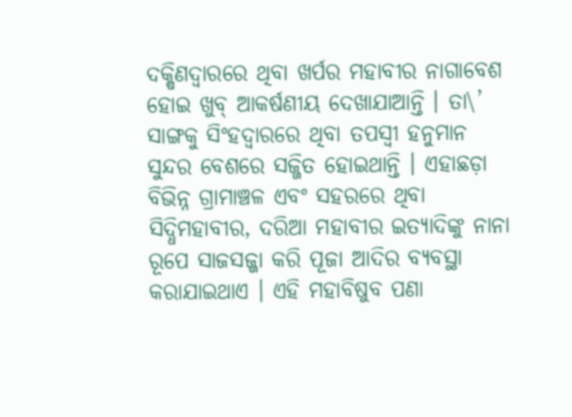ଦକ୍ଷିଣଦ୍ୱାରରେ ଥିବା ଖର୍ପର ମହାବୀର ନାଗାବେଶ ହୋଇ ଖୁବ୍ ଆକର୍ଷଣୀୟ ଦେଖାଯାଆନ୍ତି । ତା\’ ସାଙ୍ଗକୁ ସିଂହଦ୍ୱାରରେ ଥିବା ତପସ୍ୱୀ ହନୁମାନ ସୁନ୍ଦର ବେଶରେ ସଜ୍ଜିତ ହୋଇଥାନ୍ତି । ଏହାଛଡ଼ା ବିଭିନ୍ନ ଗ୍ରାମାଞ୍ଚଳ ଏବଂ ସହରରେ ଥିବା ସିଦ୍ଧିମହାବୀର, ଦରିଆ ମହାବୀର ଇତ୍ୟାଦିଙ୍କୁ ନାନା ରୂପେ ସାଜସଜ୍ଜା କରି ପୂଜା ଆଦିର ବ୍ୟବସ୍ଥା କରାଯାଇଥାଏ । ଏହି ମହାବିଷୁବ ପଣା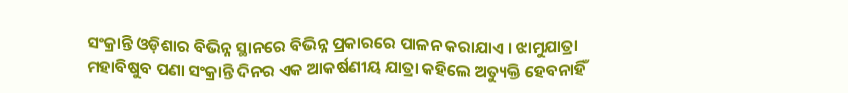ସଂକ୍ରାନ୍ତି ଓଡ଼ିଶାର ବିଭିନ୍ନ ସ୍ଥାନରେ ବିଭିନ୍ନ ପ୍ରକାରରେ ପାଳନ କରାଯାଏ । ଝାମୁଯାତ୍ରା ମହାବିଷୁବ ପଣା ସଂକ୍ରାନ୍ତି ଦିନର ଏକ ଆକର୍ଷଣୀୟ ଯାତ୍ରା କହିଲେ ଅତ୍ୟୁକ୍ତି ହେବନାହିଁ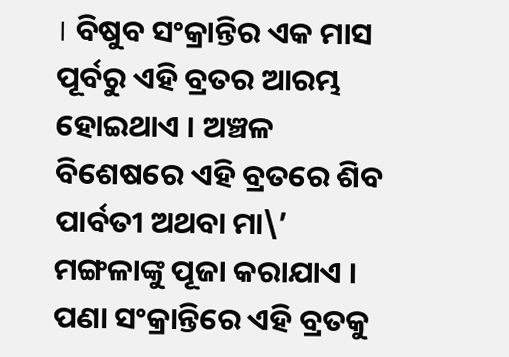। ବିଷୁବ ସଂକ୍ରାନ୍ତିର ଏକ ମାସ ପୂର୍ବରୁ ଏହି ବ୍ରତର ଆରମ୍ଭ ହୋଇଥାଏ । ଅଞ୍ଚଳ ବିଶେଷରେ ଏହି ବ୍ରତରେ ଶିବ ପାର୍ବତୀ ଅଥବା ମା\’ ମଙ୍ଗଳାଙ୍କୁ ପୂଜା କରାଯାଏ । ପଣା ସଂକ୍ରାନ୍ତିରେ ଏହି ବ୍ରତକୁ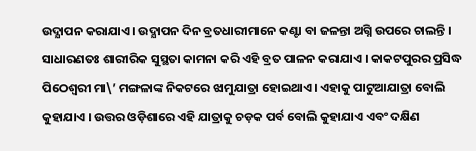ଉଦ୍ଯାପନ କରାଯାଏ । ଉଦ୍ଯାପନ ଦିନ ବ୍ରତଧାରୀମାନେ କଣ୍ଟା ବା ଜଳନ୍ତା ଅଗ୍ନି ଉପରେ ଚାଲନ୍ତି । ସାଧାରଣତଃ ଶାରୀରିକ ସୁସ୍ଥତା କାମନା କରି ଏହି ବ୍ରତ ପାଳନ କରାଯାଏ । କାକଟପୁରର ପ୍ରସିଦ୍ଧ ପିଠେଶ୍ୱରୀ ମା\’ ମଙ୍ଗଳାଙ୍କ ନିକଟରେ ଝାମୁଯାତ୍ରା ହୋଇଥାଏ । ଏହାକୁ ପାଟୁଆଯାତ୍ରା ବୋଲି କୁହାଯାଏ । ଉତ୍ତର ଓଡ଼ିଶାରେ ଏହି ଯାତ୍ରାକୁ ଚଡ଼କ ପର୍ବ ବୋଲି କୁହାଯାଏ ଏବଂ ଦକ୍ଷିଣ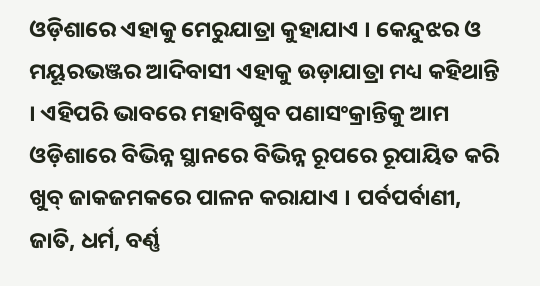ଓଡ଼ିଶାରେ ଏହାକୁ ମେରୁଯାତ୍ରା କୁହାଯାଏ । କେନ୍ଦୁଝର ଓ ମୟୂରଭଞ୍ଜର ଆଦିବାସୀ ଏହାକୁ ଉଡ଼ାଯାତ୍ରା ମଧ୍ୟ କହିଥାନ୍ତି । ଏହିପରି ଭାବରେ ମହାବିଷୁବ ପଣାସଂକ୍ରାନ୍ତିକୁ ଆମ ଓଡ଼ିଶାରେ ବିଭିନ୍ନ ସ୍ଥାନରେ ବିଭିନ୍ନ ରୂପରେ ରୂପାୟିତ କରି ଖୁବ୍ ଜାକଜମକରେ ପାଳନ କରାଯାଏ । ପର୍ବପର୍ବାଣୀ, ଜାତି, ଧର୍ମ, ବର୍ଣ୍ଣ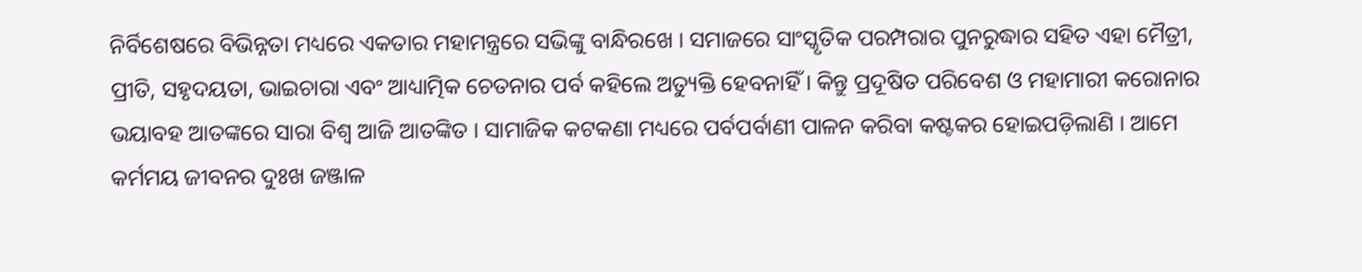ନିର୍ବିଶେଷରେ ବିଭିନ୍ନତା ମଧ୍ୟରେ ଏକତାର ମହାମନ୍ତ୍ରରେ ସଭିଙ୍କୁ ବାନ୍ଧିରଖେ । ସମାଜରେ ସାଂସ୍କୃତିକ ପରମ୍ପରାର ପୁନରୁଦ୍ଧାର ସହିତ ଏହା ମୈତ୍ରୀ, ପ୍ରୀତି, ସହୃଦୟତା, ଭାଇଚାରା ଏବଂ ଆଧ୍ୟାତ୍ମିକ ଚେତନାର ପର୍ବ କହିଲେ ଅତ୍ୟୁକ୍ତି ହେବନାହିଁ । କିନ୍ତୁ ପ୍ରଦୂଷିତ ପରିବେଶ ଓ ମହାମାରୀ କରୋନାର ଭୟାବହ ଆତଙ୍କରେ ସାରା ବିଶ୍ୱ ଆଜି ଆତଙ୍କିତ । ସାମାଜିକ କଟକଣା ମଧ୍ୟରେ ପର୍ବପର୍ବାଣୀ ପାଳନ କରିବା କଷ୍ଟକର ହୋଇପଡ଼ିଲାଣି । ଆମେ କର୍ମମୟ ଜୀବନର ଦୁଃଖ ଜଞ୍ଜାଳ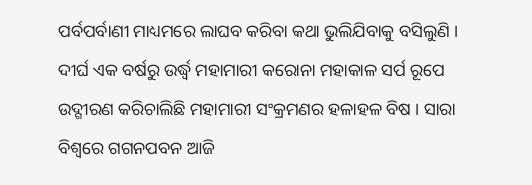ପର୍ବପର୍ବାଣୀ ମାଧ୍ୟମରେ ଲାଘବ କରିବା କଥା ଭୁଲିଯିବାକୁ ବସିଲୁଣି । ଦୀର୍ଘ ଏକ ବର୍ଷରୁ ଉର୍ଦ୍ଧ୍ୱ ମହାମାରୀ କରୋନା ମହାକାଳ ସର୍ପ ରୂପେ ଉଦ୍ଗୀରଣ କରିଚାଲିଛି ମହାମାରୀ ସଂକ୍ରମଣର ହଳାହଳ ବିଷ । ସାରା ବିଶ୍ୱରେ ଗଗନପବନ ଆଜି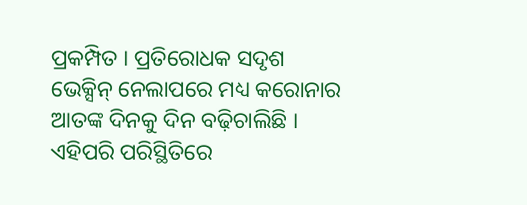ପ୍ରକମ୍ପିତ । ପ୍ରତିରୋଧକ ସଦୃଶ ଭେକ୍ସିନ୍ ନେଲାପରେ ମଧ୍ୟ କରୋନାର ଆତଙ୍କ ଦିନକୁ ଦିନ ବଢ଼ିଚାଲିଛି । ଏହିପରି ପରିସ୍ଥିତିରେ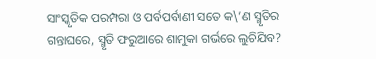ସାଂସ୍କୃତିକ ପରମ୍ପରା ଓ ପର୍ବପର୍ବାଣୀ ସତେ କ\’ଣ ସ୍ମୃତିର ଗନ୍ତାଘରେ, ସ୍ମୃତି ଫରୁଆରେ ଶାମୁକା ଗର୍ଭରେ ଲୁଚିଯିବ?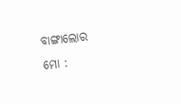ବାଙ୍ଗାଲୋର
ମୋ :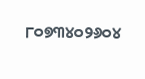୮୦୭୩୪୦୨୬୦୪